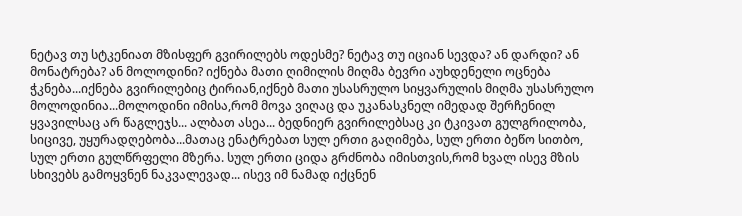ნეტავ თუ სტკენიათ მზისფერ გვირილებს ოდესმე? ნეტავ თუ იციან სევდა? ან დარდი? ან მონატრება? ან მოლოდინი? იქნება მათი ღიმილის მიღმა ბევრი აუხდენელი ოცნება ჭკნება...იქნება გვირილებიც ტირიან,იქნებ მათი უსასრულო სიყვარულის მიღმა უსასრულო მოლოდინია...მოლოდინი იმისა,რომ მოვა ვიღაც და უკანასკნელ იმედად შერჩენილ ყვავილსაც არ წაგლეჯს... ალბათ ასეა... ბედნიერ გვირილებსაც კი ტკივათ გულგრილობა, სიცივე, უყურადღებობა...მათაც ენატრებათ სულ ერთი გაღიმება, სულ ერთი ბეწო სითბო, სულ ერთი გულწრფელი მზერა. სულ ერთი ციდა გრძნობა იმისთვის,რომ ხვალ ისევ მზის სხივებს გამოყვნენ ნაკვალევად... ისევ იმ ნამად იქცნენ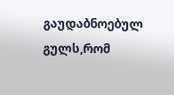გაუდაბნოებულ გულს,რომ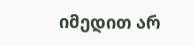იმედით არ